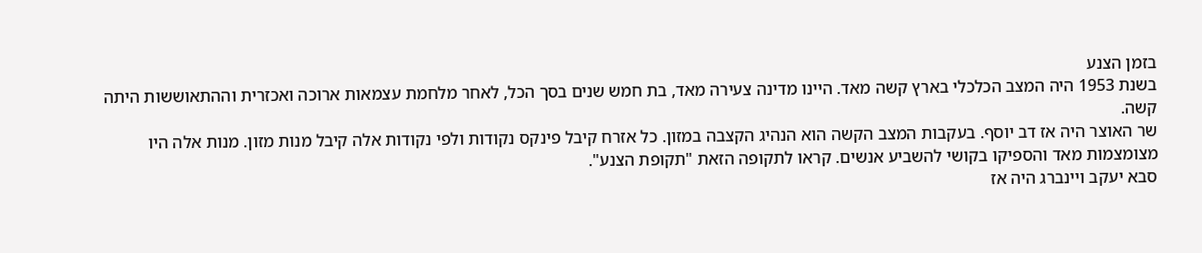בזמן הצנע
בשנת 1953 היה המצב הכלכלי בארץ קשה מאד. היינו מדינה צעירה מאד, בת חמש שנים בסך הכל, לאחר מלחמת עצמאות ארוכה ואכזרית וההתאוששות היתה קשה.
שר האוצר היה אז דב יוסף. בעקבות המצב הקשה הוא הנהיג הקצבה במזון. כל אזרח קיבל פינקס נקודות ולפי נקודות אלה קיבל מנות מזון. מנות אלה היו מצומצמות מאד והספיקו בקושי להשביע אנשים. קראו לתקופה הזאת "תקופת הצנע".
סבא יעקב ויינברג היה אז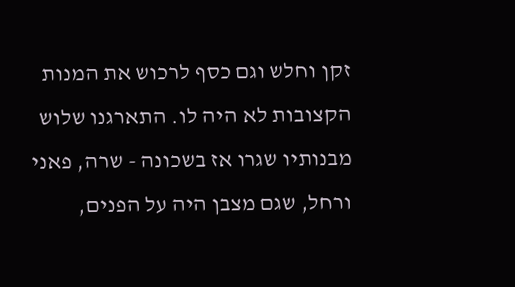זקן וחלש וגם כסף לרכוש את המנות הקצובות לא היה לו. התארגנו שלוש מבנותיו שגרו אז בשכונה - שרה, פאני ורחל, שגם מצבן היה על הפנים,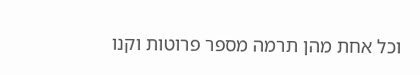וכל אחת מהן תרמה מספר פרוטות וקנו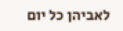לאביהן כל יום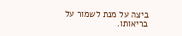ביצה על מנת לשמור על בריאותו.